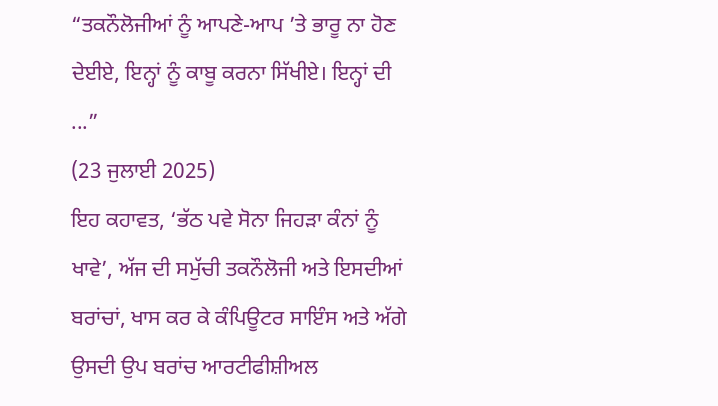“ਤਕਨੌਲੋਜੀਆਂ ਨੂੰ ਆਪਣੇ-ਆਪ ’ਤੇ ਭਾਰੂ ਨਾ ਹੋਣ ਦੇਈਏ, ਇਨ੍ਹਾਂ ਨੂੰ ਕਾਬੂ ਕਰਨਾ ਸਿੱਖੀਏ। ਇਨ੍ਹਾਂ ਦੀ ...”
(23 ਜੁਲਾਈ 2025)
ਇਹ ਕਹਾਵਤ, ‘ਭੱਠ ਪਵੇ ਸੋਨਾ ਜਿਹੜਾ ਕੰਨਾਂ ਨੂੰ ਖਾਵੇ’, ਅੱਜ ਦੀ ਸਮੁੱਚੀ ਤਕਨੌਲੋਜੀ ਅਤੇ ਇਸਦੀਆਂ ਬਰਾਂਚਾਂ, ਖਾਸ ਕਰ ਕੇ ਕੰਪਿਊਟਰ ਸਾਇੰਸ ਅਤੇ ਅੱਗੇ ਉਸਦੀ ਉਪ ਬਰਾਂਚ ਆਰਟੀਫੀਸ਼ੀਅਲ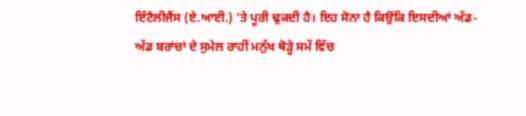ਇੰਟੈਲੀਜੈਂਸ (ਏ.ਆਈ.) ’ਤੇ ਪੂਰੀ ਢੁਕਦੀ ਹੈ। ਇਹ ਸੋਨਾ ਹੈ ਕਿਉਂਕਿ ਇਸਦੀਆਂ ਅੱਡ-ਅੱਡ ਬਰਾਂਚਾਂ ਦੇ ਸੁਮੇਲ ਰਾਹੀਂ ਮਨੁੱਖ ਥੋੜ੍ਹੇ ਸਮੇਂ ਵਿੱਚ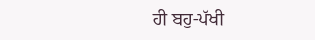ਹੀ ਬਹੁ-ਪੱਖੀ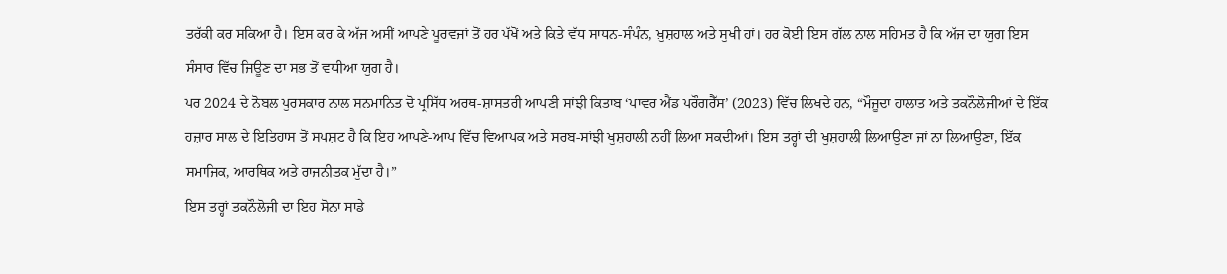ਤਰੱਕੀ ਕਰ ਸਕਿਆ ਹੈ। ਇਸ ਕਰ ਕੇ ਅੱਜ ਅਸੀਂ ਆਪਣੇ ਪੂਰਵਜਾਂ ਤੋਂ ਹਰ ਪੱਖੋਂ ਅਤੇ ਕਿਤੇ ਵੱਧ ਸਾਧਨ-ਸੰਪੰਨ, ਖ਼ੁਸ਼ਹਾਲ ਅਤੇ ਸੁਖੀ ਹਾਂ। ਹਰ ਕੋਈ ਇਸ ਗੱਲ ਨਾਲ ਸਹਿਮਤ ਹੈ ਕਿ ਅੱਜ ਦਾ ਯੁਗ ਇਸ ਸੰਸਾਰ ਵਿੱਚ ਜਿਊਣ ਦਾ ਸਭ ਤੋਂ ਵਧੀਆ ਯੁਗ ਹੈ।
ਪਰ 2024 ਦੇ ਨੋਬਲ ਪੁਰਸਕਾਰ ਨਾਲ ਸਨਮਾਨਿਤ ਦੋ ਪ੍ਰਸਿੱਧ ਅਰਥ-ਸ਼ਾਸਤਰੀ ਆਪਣੀ ਸਾਂਝੀ ਕਿਤਾਬ ‘ਪਾਵਰ ਐਂਡ ਪਰੌਗਰੈੱਸ’ (2023) ਵਿੱਚ ਲਿਖਦੇ ਹਨ, “ਮੌਜੂਦਾ ਹਾਲਾਤ ਅਤੇ ਤਕਨੌਲੋਜੀਆਂ ਦੇ ਇੱਕ ਹਜ਼ਾਰ ਸਾਲ ਦੇ ਇਤਿਹਾਸ ਤੋਂ ਸਪਸ਼ਟ ਹੈ ਕਿ ਇਹ ਆਪਣੇ-ਆਪ ਵਿੱਚ ਵਿਆਪਕ ਅਤੇ ਸਰਬ-ਸਾਂਝੀ ਖੁਸ਼ਹਾਲੀ ਨਹੀਂ ਲਿਆ ਸਕਦੀਆਂ। ਇਸ ਤਰ੍ਹਾਂ ਦੀ ਖੁਸ਼ਹਾਲੀ ਲਿਆਉਣਾ ਜਾਂ ਨਾ ਲਿਆਉਣਾ, ਇੱਕ ਸਮਾਜਿਕ, ਆਰਥਿਕ ਅਤੇ ਰਾਜਨੀਤਕ ਮੁੱਦਾ ਹੈ।”
ਇਸ ਤਰ੍ਹਾਂ ਤਕਨੌਲੋਜੀ ਦਾ ਇਹ ਸੋਨਾ ਸਾਡੇ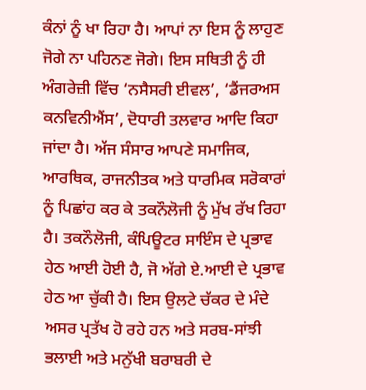ਕੰਨਾਂ ਨੂੰ ਖਾ ਰਿਹਾ ਹੈ। ਆਪਾਂ ਨਾ ਇਸ ਨੂੰ ਲਾਹੁਣ ਜੋਗੇ ਨਾ ਪਹਿਨਣ ਜੋਗੇ। ਇਸ ਸਥਿਤੀ ਨੂੰ ਹੀ ਅੰਗਰੇਜ਼ੀ ਵਿੱਚ ‘ਨਸੈਸਰੀ ਈਵਲ’, ‘ਡੈਂਜਰਅਸ ਕਨਵਿਨੀਐਂਸ’, ਦੋਧਾਰੀ ਤਲਵਾਰ ਆਦਿ ਕਿਹਾ ਜਾਂਦਾ ਹੈ। ਅੱਜ ਸੰਸਾਰ ਆਪਣੇ ਸਮਾਜਿਕ, ਆਰਥਿਕ, ਰਾਜਨੀਤਕ ਅਤੇ ਧਾਰਮਿਕ ਸਰੋਕਾਰਾਂ ਨੂੰ ਪਿਛਾਂਹ ਕਰ ਕੇ ਤਕਨੌਲੋਜੀ ਨੂੰ ਮੁੱਖ ਰੱਖ ਰਿਹਾ ਹੈ। ਤਕਨੌਲੋਜੀ, ਕੰਪਿਊਟਰ ਸਾਇੰਸ ਦੇ ਪ੍ਰਭਾਵ ਹੇਠ ਆਈ ਹੋਈ ਹੈ, ਜੋ ਅੱਗੇ ਏ.ਆਈ ਦੇ ਪ੍ਰਭਾਵ ਹੇਠ ਆ ਚੁੱਕੀ ਹੈ। ਇਸ ਉਲਟੇ ਚੱਕਰ ਦੇ ਮੰਦੇ ਅਸਰ ਪ੍ਰਤੱਖ ਹੋ ਰਹੇ ਹਨ ਅਤੇ ਸਰਬ-ਸਾਂਝੀ ਭਲਾਈ ਅਤੇ ਮਨੁੱਖੀ ਬਰਾਬਰੀ ਦੇ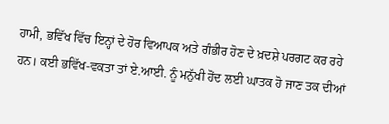ਹਾਮੀ, ਭਵਿੱਖ ਵਿੱਚ ਇਨ੍ਹਾਂ ਦੇ ਹੋਰ ਵਿਆਪਕ ਅਤੇ ਗੰਭੀਰ ਹੋਣ ਦੇ ਖ਼ਦਸ਼ੇ ਪਰਗਟ ਕਰ ਰਹੇ ਹਨ। ਕਈ ਭਵਿੱਖ-ਵਕਤਾ ਤਾਂ ਏ.ਆਈ. ਨੂੰ ਮਨੁੱਖੀ ਹੋਂਦ ਲਈ ਘਾਤਕ ਹੋ ਜਾਣ ਤਕ ਦੀਆਂ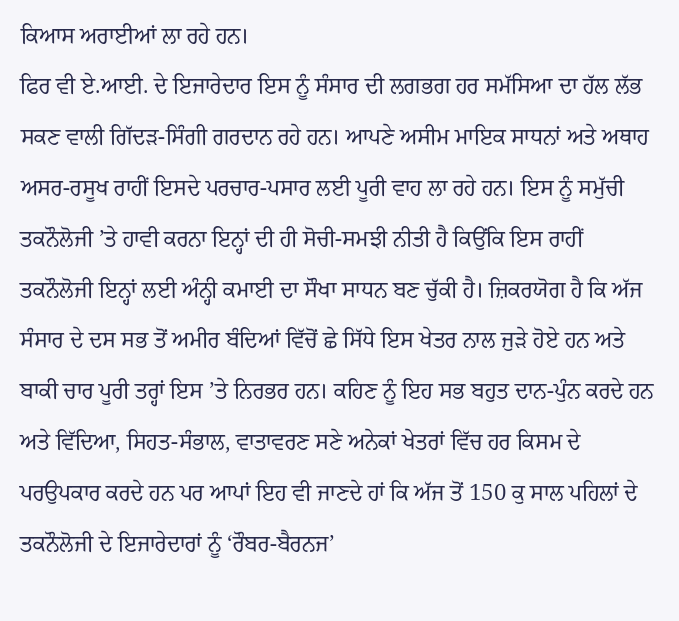ਕਿਆਸ ਅਰਾਈਆਂ ਲਾ ਰਹੇ ਹਨ।
ਫਿਰ ਵੀ ਏ.ਆਈ. ਦੇ ਇਜਾਰੇਦਾਰ ਇਸ ਨੂੰ ਸੰਸਾਰ ਦੀ ਲਗਭਗ ਹਰ ਸਮੱਸਿਆ ਦਾ ਹੱਲ ਲੱਭ ਸਕਣ ਵਾਲੀ ਗਿੱਦੜ-ਸਿੰਗੀ ਗਰਦਾਨ ਰਹੇ ਹਨ। ਆਪਣੇ ਅਸੀਮ ਮਾਇਕ ਸਾਧਨਾਂ ਅਤੇ ਅਥਾਹ ਅਸਰ-ਰਸੂਖ ਰਾਹੀਂ ਇਸਦੇ ਪਰਚਾਰ-ਪਸਾਰ ਲਈ ਪੂਰੀ ਵਾਹ ਲਾ ਰਹੇ ਹਨ। ਇਸ ਨੂੰ ਸਮੁੱਚੀ ਤਕਨੌਲੋਜੀ ’ਤੇ ਹਾਵੀ ਕਰਨਾ ਇਨ੍ਹਾਂ ਦੀ ਹੀ ਸੋਚੀ-ਸਮਝੀ ਨੀਤੀ ਹੈ ਕਿਉਂਕਿ ਇਸ ਰਾਹੀਂ ਤਕਨੌਲੋਜੀ ਇਨ੍ਹਾਂ ਲਈ ਅੰਨ੍ਹੀ ਕਮਾਈ ਦਾ ਸੌਖਾ ਸਾਧਨ ਬਣ ਚੁੱਕੀ ਹੈ। ਜ਼ਿਕਰਯੋਗ ਹੈ ਕਿ ਅੱਜ ਸੰਸਾਰ ਦੇ ਦਸ ਸਭ ਤੋਂ ਅਮੀਰ ਬੰਦਿਆਂ ਵਿੱਚੋਂ ਛੇ ਸਿੱਧੇ ਇਸ ਖੇਤਰ ਨਾਲ ਜੁੜੇ ਹੋਏ ਹਨ ਅਤੇ ਬਾਕੀ ਚਾਰ ਪੂਰੀ ਤਰ੍ਹਾਂ ਇਸ ’ਤੇ ਨਿਰਭਰ ਹਨ। ਕਹਿਣ ਨੂੰ ਇਹ ਸਭ ਬਹੁਤ ਦਾਨ-ਪੁੰਨ ਕਰਦੇ ਹਨ ਅਤੇ ਵਿੱਦਿਆ, ਸਿਹਤ-ਸੰਭਾਲ, ਵਾਤਾਵਰਣ ਸਣੇ ਅਨੇਕਾਂ ਖੇਤਰਾਂ ਵਿੱਚ ਹਰ ਕਿਸਮ ਦੇ ਪਰਉਪਕਾਰ ਕਰਦੇ ਹਨ ਪਰ ਆਪਾਂ ਇਹ ਵੀ ਜਾਣਦੇ ਹਾਂ ਕਿ ਅੱਜ ਤੋਂ 150 ਕੁ ਸਾਲ ਪਹਿਲਾਂ ਦੇ ਤਕਨੌਲੋਜੀ ਦੇ ਇਜਾਰੇਦਾਰਾਂ ਨੂੰ ‘ਰੌਬਰ-ਬੈਰਨਜ’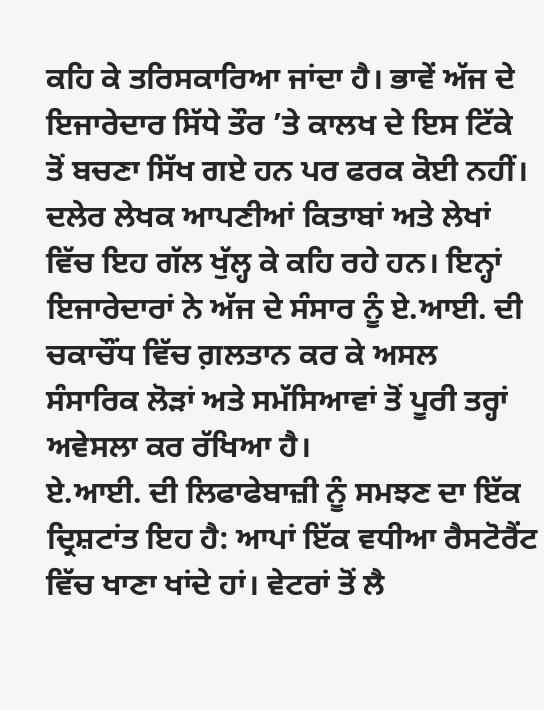ਕਹਿ ਕੇ ਤਰਿਸਕਾਰਿਆ ਜਾਂਦਾ ਹੈ। ਭਾਵੇਂ ਅੱਜ ਦੇ ਇਜਾਰੇਦਾਰ ਸਿੱਧੇ ਤੌਰ ’ਤੇ ਕਾਲਖ ਦੇ ਇਸ ਟਿੱਕੇ ਤੋਂ ਬਚਣਾ ਸਿੱਖ ਗਏ ਹਨ ਪਰ ਫਰਕ ਕੋਈ ਨਹੀਂ। ਦਲੇਰ ਲੇਖਕ ਆਪਣੀਆਂ ਕਿਤਾਬਾਂ ਅਤੇ ਲੇਖਾਂ ਵਿੱਚ ਇਹ ਗੱਲ ਖੁੱਲ੍ਹ ਕੇ ਕਹਿ ਰਹੇ ਹਨ। ਇਨ੍ਹਾਂ ਇਜਾਰੇਦਾਰਾਂ ਨੇ ਅੱਜ ਦੇ ਸੰਸਾਰ ਨੂੰ ਏ.ਆਈ. ਦੀ ਚਕਾਚੌਂਧ ਵਿੱਚ ਗ਼ਲਤਾਨ ਕਰ ਕੇ ਅਸਲ ਸੰਸਾਰਿਕ ਲੋੜਾਂ ਅਤੇ ਸਮੱਸਿਆਵਾਂ ਤੋਂ ਪੂਰੀ ਤਰ੍ਹਾਂ ਅਵੇਸਲਾ ਕਰ ਰੱਖਿਆ ਹੈ।
ਏ.ਆਈ. ਦੀ ਲਿਫਾਫੇਬਾਜ਼ੀ ਨੂੰ ਸਮਝਣ ਦਾ ਇੱਕ ਦ੍ਰਿਸ਼ਟਾਂਤ ਇਹ ਹੈ: ਆਪਾਂ ਇੱਕ ਵਧੀਆ ਰੈਸਟੋਰੈਂਟ ਵਿੱਚ ਖਾਣਾ ਖਾਂਦੇ ਹਾਂ। ਵੇਟਰਾਂ ਤੋਂ ਲੈ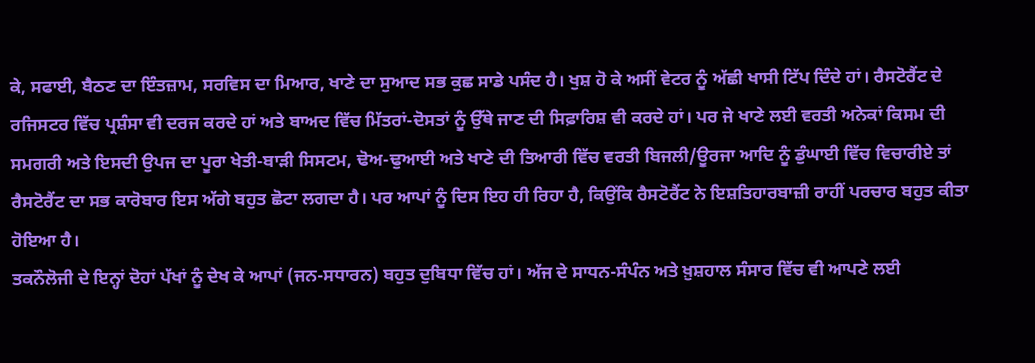ਕੇ, ਸਫਾਈ, ਬੈਠਣ ਦਾ ਇੰਤਜ਼ਾਮ, ਸਰਵਿਸ ਦਾ ਮਿਆਰ, ਖਾਣੇ ਦਾ ਸੁਆਦ ਸਭ ਕੁਛ ਸਾਡੇ ਪਸੰਦ ਹੈ। ਖੁਸ਼ ਹੋ ਕੇ ਅਸੀਂ ਵੇਟਰ ਨੂੰ ਅੱਛੀ ਖਾਸੀ ਟਿੱਪ ਦਿੰਦੇ ਹਾਂ। ਰੈਸਟੋਰੈਂਟ ਦੇ ਰਜਿਸਟਰ ਵਿੱਚ ਪ੍ਰਸ਼ੰਸਾ ਵੀ ਦਰਜ ਕਰਦੇ ਹਾਂ ਅਤੇ ਬਾਅਦ ਵਿੱਚ ਮਿੱਤਰਾਂ-ਦੋਸਤਾਂ ਨੂੰ ਉੱਥੇ ਜਾਣ ਦੀ ਸਿਫ਼ਾਰਿਸ਼ ਵੀ ਕਰਦੇ ਹਾਂ। ਪਰ ਜੇ ਖਾਣੇ ਲਈ ਵਰਤੀ ਅਨੇਕਾਂ ਕਿਸਮ ਦੀ ਸਮਗਰੀ ਅਤੇ ਇਸਦੀ ਉਪਜ ਦਾ ਪੂਰਾ ਖੇਤੀ-ਬਾੜੀ ਸਿਸਟਮ, ਢੋਅ-ਢੁਆਈ ਅਤੇ ਖਾਣੇ ਦੀ ਤਿਆਰੀ ਵਿੱਚ ਵਰਤੀ ਬਿਜਲੀ/ਊਰਜਾ ਆਦਿ ਨੂੰ ਡੁੰਘਾਈ ਵਿੱਚ ਵਿਚਾਰੀਏ ਤਾਂ ਰੈਸਟੋਰੈਂਟ ਦਾ ਸਭ ਕਾਰੋਬਾਰ ਇਸ ਅੱਗੇ ਬਹੁਤ ਛੋਟਾ ਲਗਦਾ ਹੈ। ਪਰ ਆਪਾਂ ਨੂੰ ਦਿਸ ਇਹ ਹੀ ਰਿਹਾ ਹੈ, ਕਿਉਂਕਿ ਰੈਸਟੋਰੈਂਟ ਨੇ ਇਸ਼ਤਿਹਾਰਬਾਜ਼ੀ ਰਾਹੀਂ ਪਰਚਾਰ ਬਹੁਤ ਕੀਤਾ ਹੋਇਆ ਹੈ।
ਤਕਨੌਲੋਜੀ ਦੇ ਇਨ੍ਹਾਂ ਦੋਹਾਂ ਪੱਖਾਂ ਨੂੰ ਦੇਖ ਕੇ ਆਪਾਂ (ਜਨ-ਸਧਾਰਨ) ਬਹੁਤ ਦੁਬਿਧਾ ਵਿੱਚ ਹਾਂ। ਅੱਜ ਦੇ ਸਾਧਨ-ਸੰਪੰਨ ਅਤੇ ਖ਼ੁਸ਼ਹਾਲ ਸੰਸਾਰ ਵਿੱਚ ਵੀ ਆਪਣੇ ਲਈ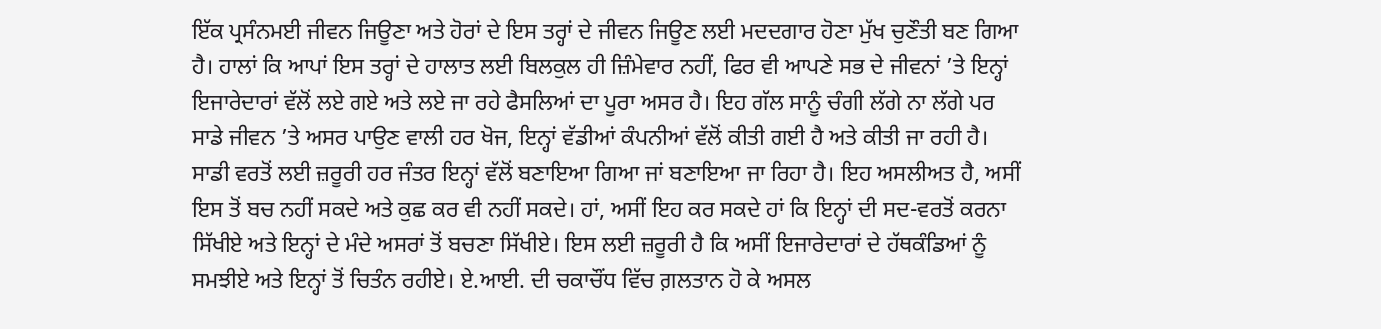ਇੱਕ ਪ੍ਰਸੰਨਮਈ ਜੀਵਨ ਜਿਊਣਾ ਅਤੇ ਹੋਰਾਂ ਦੇ ਇਸ ਤਰ੍ਹਾਂ ਦੇ ਜੀਵਨ ਜਿਊਣ ਲਈ ਮਦਦਗਾਰ ਹੋਣਾ ਮੁੱਖ ਚੁਣੌਤੀ ਬਣ ਗਿਆ ਹੈ। ਹਾਲਾਂ ਕਿ ਆਪਾਂ ਇਸ ਤਰ੍ਹਾਂ ਦੇ ਹਾਲਾਤ ਲਈ ਬਿਲਕੁਲ ਹੀ ਜ਼ਿੰਮੇਵਾਰ ਨਹੀਂ, ਫਿਰ ਵੀ ਆਪਣੇ ਸਭ ਦੇ ਜੀਵਨਾਂ ’ਤੇ ਇਨ੍ਹਾਂ ਇਜਾਰੇਦਾਰਾਂ ਵੱਲੋਂ ਲਏ ਗਏ ਅਤੇ ਲਏ ਜਾ ਰਹੇ ਫੈਸਲਿਆਂ ਦਾ ਪੂਰਾ ਅਸਰ ਹੈ। ਇਹ ਗੱਲ ਸਾਨੂੰ ਚੰਗੀ ਲੱਗੇ ਨਾ ਲੱਗੇ ਪਰ ਸਾਡੇ ਜੀਵਨ ’ਤੇ ਅਸਰ ਪਾਉਣ ਵਾਲੀ ਹਰ ਖੋਜ, ਇਨ੍ਹਾਂ ਵੱਡੀਆਂ ਕੰਪਨੀਆਂ ਵੱਲੋਂ ਕੀਤੀ ਗਈ ਹੈ ਅਤੇ ਕੀਤੀ ਜਾ ਰਹੀ ਹੈ। ਸਾਡੀ ਵਰਤੋਂ ਲਈ ਜ਼ਰੂਰੀ ਹਰ ਜੰਤਰ ਇਨ੍ਹਾਂ ਵੱਲੋਂ ਬਣਾਇਆ ਗਿਆ ਜਾਂ ਬਣਾਇਆ ਜਾ ਰਿਹਾ ਹੈ। ਇਹ ਅਸਲੀਅਤ ਹੈ, ਅਸੀਂ ਇਸ ਤੋਂ ਬਚ ਨਹੀਂ ਸਕਦੇ ਅਤੇ ਕੁਛ ਕਰ ਵੀ ਨਹੀਂ ਸਕਦੇ। ਹਾਂ, ਅਸੀਂ ਇਹ ਕਰ ਸਕਦੇ ਹਾਂ ਕਿ ਇਨ੍ਹਾਂ ਦੀ ਸਦ-ਵਰਤੋਂ ਕਰਨਾ ਸਿੱਖੀਏ ਅਤੇ ਇਨ੍ਹਾਂ ਦੇ ਮੰਦੇ ਅਸਰਾਂ ਤੋਂ ਬਚਣਾ ਸਿੱਖੀਏ। ਇਸ ਲਈ ਜ਼ਰੂਰੀ ਹੈ ਕਿ ਅਸੀਂ ਇਜਾਰੇਦਾਰਾਂ ਦੇ ਹੱਥਕੰਡਿਆਂ ਨੂੰ ਸਮਝੀਏ ਅਤੇ ਇਨ੍ਹਾਂ ਤੋਂ ਚਿਤੰਨ ਰਹੀਏ। ਏ.ਆਈ. ਦੀ ਚਕਾਚੌਂਧ ਵਿੱਚ ਗ਼ਲਤਾਨ ਹੋ ਕੇ ਅਸਲ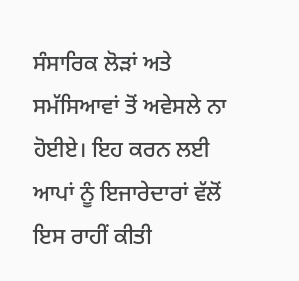ਸੰਸਾਰਿਕ ਲੋੜਾਂ ਅਤੇ ਸਮੱਸਿਆਵਾਂ ਤੋਂ ਅਵੇਸਲੇ ਨਾ ਹੋਈਏ। ਇਹ ਕਰਨ ਲਈ ਆਪਾਂ ਨੂੰ ਇਜਾਰੇਦਾਰਾਂ ਵੱਲੋਂ ਇਸ ਰਾਹੀਂ ਕੀਤੀ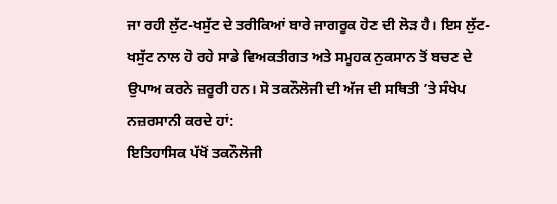ਜਾ ਰਹੀ ਲੁੱਟ-ਖਸੁੱਟ ਦੇ ਤਰੀਕਿਆਂ ਬਾਰੇ ਜਾਗਰੂਕ ਹੋਣ ਦੀ ਲੋੜ ਹੈ। ਇਸ ਲੁੱਟ-ਖਸੁੱਟ ਨਾਲ ਹੋ ਰਹੇ ਸਾਡੇ ਵਿਅਕਤੀਗਤ ਅਤੇ ਸਮੂਹਕ ਨੁਕਸਾਨ ਤੋਂ ਬਚਣ ਦੇ ਉਪਾਅ ਕਰਨੇ ਜ਼ਰੂਰੀ ਹਨ। ਸੋ ਤਕਨੌਲੋਜੀ ਦੀ ਅੱਜ ਦੀ ਸਥਿਤੀ ’ਤੇ ਸੰਖੇਪ ਨਜ਼ਰਸਾਨੀ ਕਰਦੇ ਹਾਂ:
ਇਤਿਹਾਸਿਕ ਪੱਖੋਂ ਤਕਨੌਲੋਜੀ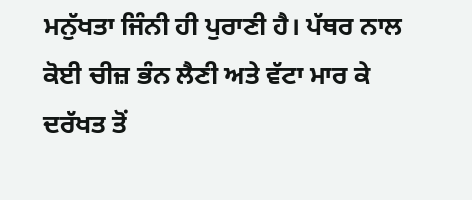ਮਨੁੱਖਤਾ ਜਿੰਨੀ ਹੀ ਪੁਰਾਣੀ ਹੈ। ਪੱਥਰ ਨਾਲ ਕੋਈ ਚੀਜ਼ ਭੰਨ ਲੈਣੀ ਅਤੇ ਵੱਟਾ ਮਾਰ ਕੇ ਦਰੱਖਤ ਤੋਂ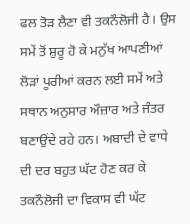ਫਲ ਤੋੜ ਲੈਣਾ ਵੀ ਤਕਨੌਲੋਜੀ ਹੈ। ਉਸ ਸਮੇਂ ਤੋਂ ਸ਼ੁਰੂ ਹੋ ਕੇ ਮਨੁੱਖ ਆਪਣੀਆਂ ਲੋੜਾਂ ਪੂਰੀਆਂ ਕਰਨ ਲਈ ਸਮੇਂ ਅਤੇ ਸਥਾਨ ਅਨੁਸਾਰ ਔਜ਼ਾਰ ਅਤੇ ਜੰਤਰ ਬਣਾਉਂਦੇ ਰਹੇ ਹਨ। ਅਬਾਦੀ ਦੇ ਵਾਧੇ ਦੀ ਦਰ ਬਹੁਤ ਘੱਟ ਹੋਣ ਕਰ ਕੇ ਤਕਨੌਲੋਜੀ ਦਾ ਵਿਕਾਸ ਵੀ ਘੱਟ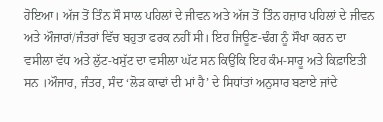ਹੋਇਆ। ਅੱਜ ਤੋਂ ਤਿੰਨ ਸੌ ਸਾਲ ਪਹਿਲਾਂ ਦੇ ਜੀਵਨ ਅਤੇ ਅੱਜ ਤੋਂ ਤਿੰਨ ਹਜ਼ਾਰ ਪਹਿਲਾਂ ਦੇ ਜੀਵਨ ਅਤੇ ਔਜਾਰਾਂ/ਜੰਤਰਾਂ ਵਿੱਚ ਬਹੁਤਾ ਫਰਕ ਨਹੀਂ ਸੀ। ਇਹ ਜਿਊਣ-ਢੰਗ ਨੂੰ ਸੌਖਾ ਕਰਨ ਦਾ ਵਸੀਲਾ ਵੱਧ ਅਤੇ ਲੁੱਟ-ਖਸੁੱਟ ਦਾ ਵਸੀਲਾ ਘੱਟ ਸਨ ਕਿਉਂਕਿ ਇਹ ਕੰਮ-ਸਾਰੂ ਅਤੇ ਕਿਫ਼ਾਇਤੀ ਸਨ ।ਔਜਾਰ, ਜੰਤਰ, ਸੰਦ ‘ਲੋੜ ਕਾਢਾਂ ਦੀ ਮਾਂ ਹੈ’ ਦੇ ਸਿਧਾਂਤਾਂ ਅਨੁਸਾਰ ਬਣਾਏ ਜਾਂਦੇ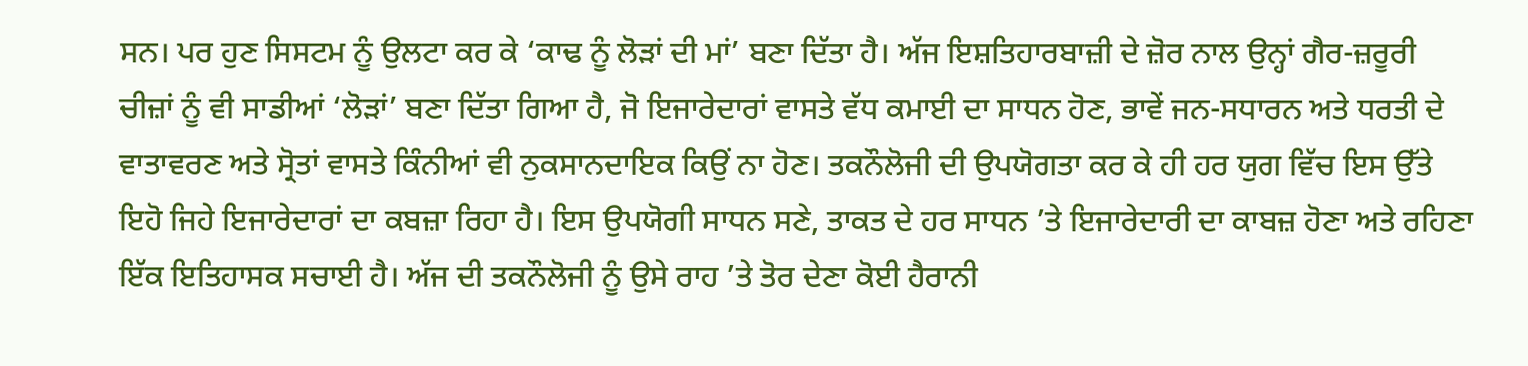ਸਨ। ਪਰ ਹੁਣ ਸਿਸਟਮ ਨੂੰ ਉਲਟਾ ਕਰ ਕੇ ‘ਕਾਢ ਨੂੰ ਲੋੜਾਂ ਦੀ ਮਾਂ’ ਬਣਾ ਦਿੱਤਾ ਹੈ। ਅੱਜ ਇਸ਼ਤਿਹਾਰਬਾਜ਼ੀ ਦੇ ਜ਼ੋਰ ਨਾਲ ਉਨ੍ਹਾਂ ਗੈਰ-ਜ਼ਰੂਰੀ ਚੀਜ਼ਾਂ ਨੂੰ ਵੀ ਸਾਡੀਆਂ ‘ਲੋੜਾਂ’ ਬਣਾ ਦਿੱਤਾ ਗਿਆ ਹੈ, ਜੋ ਇਜਾਰੇਦਾਰਾਂ ਵਾਸਤੇ ਵੱਧ ਕਮਾਈ ਦਾ ਸਾਧਨ ਹੋਣ, ਭਾਵੇਂ ਜਨ-ਸਧਾਰਨ ਅਤੇ ਧਰਤੀ ਦੇ ਵਾਤਾਵਰਣ ਅਤੇ ਸ੍ਰੋਤਾਂ ਵਾਸਤੇ ਕਿੰਨੀਆਂ ਵੀ ਨੁਕਸਾਨਦਾਇਕ ਕਿਉਂ ਨਾ ਹੋਣ। ਤਕਨੌਲੋਜੀ ਦੀ ਉਪਯੋਗਤਾ ਕਰ ਕੇ ਹੀ ਹਰ ਯੁਗ ਵਿੱਚ ਇਸ ਉੱਤੇ ਇਹੋ ਜਿਹੇ ਇਜਾਰੇਦਾਰਾਂ ਦਾ ਕਬਜ਼ਾ ਰਿਹਾ ਹੈ। ਇਸ ਉਪਯੋਗੀ ਸਾਧਨ ਸਣੇ, ਤਾਕਤ ਦੇ ਹਰ ਸਾਧਨ ’ਤੇ ਇਜਾਰੇਦਾਰੀ ਦਾ ਕਾਬਜ਼ ਹੋਣਾ ਅਤੇ ਰਹਿਣਾ ਇੱਕ ਇਤਿਹਾਸਕ ਸਚਾਈ ਹੈ। ਅੱਜ ਦੀ ਤਕਨੌਲੋਜੀ ਨੂੰ ਉਸੇ ਰਾਹ ’ਤੇ ਤੋਰ ਦੇਣਾ ਕੋਈ ਹੈਰਾਨੀ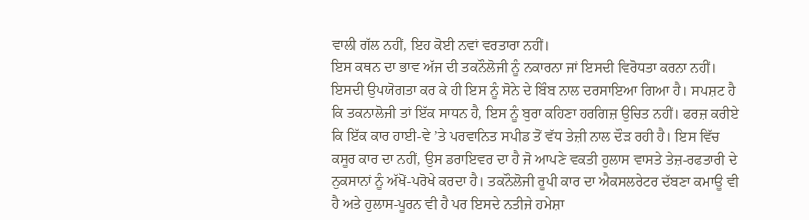ਵਾਲੀ ਗੱਲ ਨਹੀਂ, ਇਹ ਕੋਈ ਨਵਾਂ ਵਰਤਾਰਾ ਨਹੀਂ।
ਇਸ ਕਥਨ ਦਾ ਭਾਵ ਅੱਜ ਦੀ ਤਕਨੌਲੋਜੀ ਨੂੰ ਨਕਾਰਨਾ ਜਾਂ ਇਸਦੀ ਵਿਰੋਧਤਾ ਕਰਨਾ ਨਹੀਂ। ਇਸਦੀ ਉਪਯੋਗਤਾ ਕਰ ਕੇ ਹੀ ਇਸ ਨੂੰ ਸੋਨੇ ਦੇ ਬਿੰਬ ਨਾਲ ਦਰਸਾਇਆ ਗਿਆ ਹੈ। ਸਪਸ਼ਟ ਹੈ ਕਿ ਤਕਨਾਲੋਜੀ ਤਾਂ ਇੱਕ ਸਾਧਨ ਹੈ, ਇਸ ਨੂੰ ਬੁਰਾ ਕਹਿਣਾ ਹਰਗਿਜ਼ ਉਚਿਤ ਨਹੀਂ। ਫਰਜ਼ ਕਰੀਏ ਕਿ ਇੱਕ ਕਾਰ ਹਾਈ-ਵੇ ’ਤੇ ਪਰਵਾਨਿਤ ਸਪੀਡ ਤੋਂ ਵੱਧ ਤੇਜ਼ੀ ਨਾਲ ਦੌੜ ਰਹੀ ਹੈ। ਇਸ ਵਿੱਚ ਕਸੂਰ ਕਾਰ ਦਾ ਨਹੀਂ, ਉਸ ਡਰਾਇਵਰ ਦਾ ਹੈ ਜੋ ਆਪਣੇ ਵਕਤੀ ਹੁਲਾਸ ਵਾਸਤੇ ਤੇਜ਼-ਰਫਤਾਰੀ ਦੇ ਨੁਕਸਾਨਾਂ ਨੂੰ ਅੱਖੋਂ-ਪਰੋਖੇ ਕਰਦਾ ਹੈ। ਤਕਨੌਲੋਜੀ ਰੂਪੀ ਕਾਰ ਦਾ ਐਕਸਲਰੇਟਰ ਦੱਬਣਾ ਕਮਾਊ ਵੀ ਹੈ ਅਤੇ ਹੁਲਾਸ-ਪੂਰਨ ਵੀ ਹੈ ਪਰ ਇਸਦੇ ਨਤੀਜੇ ਹਮੇਸ਼ਾ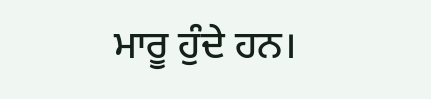ਮਾਰੂ ਹੁੰਦੇ ਹਨ।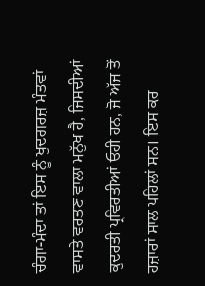ਚੰਗਾ-ਮੰਦਾ ਤਾਂ ਇਸ ਨੂੰ ਖੁਦਗਰਜ਼ ਮੰਤਵਾਂ ਵਾਸਤੇ ਵਰਤਣ ਵਾਲਾ ਮਨੁੱਖ ਹੈ, ਜਿਸਦੀਆਂ ਕੁਦਰਤੀ ਪ੍ਰਵਿਰਤੀਆਂ ਓਹੀ ਹਨ, ਜੋ ਅੱਜ ਤੋਂ ਹਜ਼ਾਰਾਂ ਸਾਲ ਪਹਿਲਾਂ ਸਨ। ਇਸ ਕਰ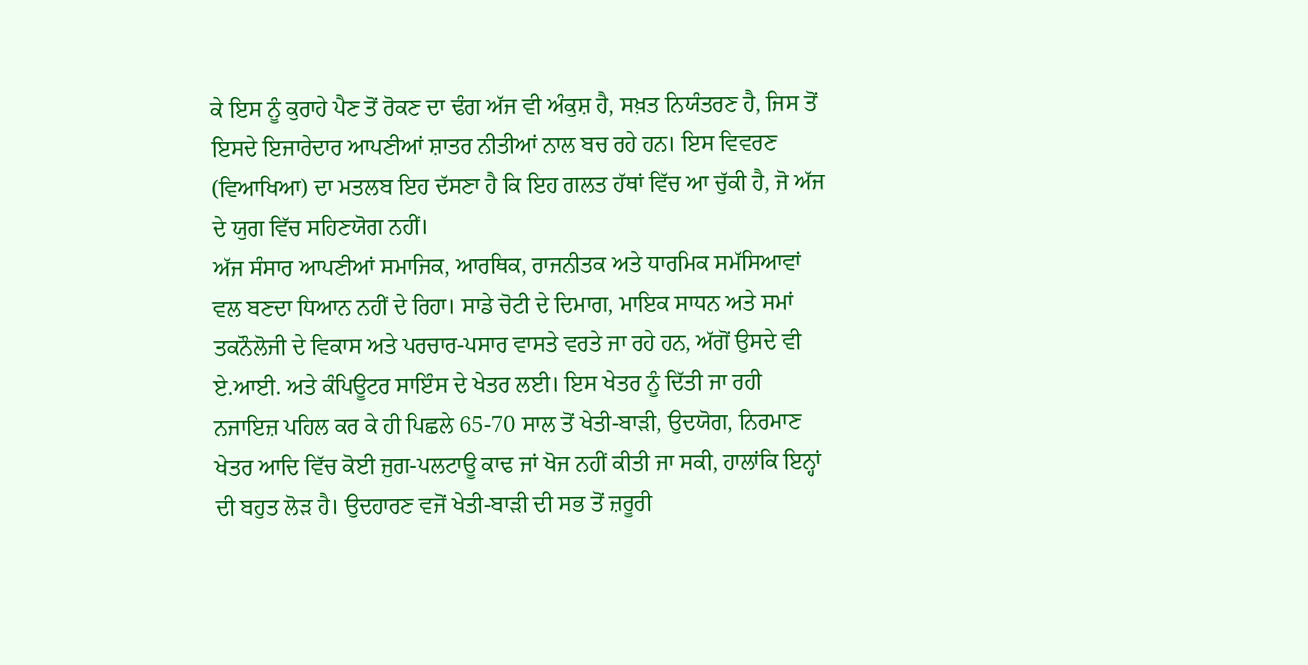ਕੇ ਇਸ ਨੂੰ ਕੁਰਾਹੇ ਪੈਣ ਤੋਂ ਰੋਕਣ ਦਾ ਢੰਗ ਅੱਜ ਵੀ ਅੰਕੁਸ਼ ਹੈ, ਸਖ਼ਤ ਨਿਯੰਤਰਣ ਹੈ, ਜਿਸ ਤੋਂ ਇਸਦੇ ਇਜਾਰੇਦਾਰ ਆਪਣੀਆਂ ਸ਼ਾਤਰ ਨੀਤੀਆਂ ਨਾਲ ਬਚ ਰਹੇ ਹਨ। ਇਸ ਵਿਵਰਣ (ਵਿਆਖਿਆ) ਦਾ ਮਤਲਬ ਇਹ ਦੱਸਣਾ ਹੈ ਕਿ ਇਹ ਗਲਤ ਹੱਥਾਂ ਵਿੱਚ ਆ ਚੁੱਕੀ ਹੈ, ਜੋ ਅੱਜ ਦੇ ਯੁਗ ਵਿੱਚ ਸਹਿਣਯੋਗ ਨਹੀਂ।
ਅੱਜ ਸੰਸਾਰ ਆਪਣੀਆਂ ਸਮਾਜਿਕ, ਆਰਥਿਕ, ਰਾਜਨੀਤਕ ਅਤੇ ਧਾਰਮਿਕ ਸਮੱਸਿਆਵਾਂ ਵਲ ਬਣਦਾ ਧਿਆਨ ਨਹੀਂ ਦੇ ਰਿਹਾ। ਸਾਡੇ ਚੋਟੀ ਦੇ ਦਿਮਾਗ, ਮਾਇਕ ਸਾਧਨ ਅਤੇ ਸਮਾਂ ਤਕਨੌਲੋਜੀ ਦੇ ਵਿਕਾਸ ਅਤੇ ਪਰਚਾਰ-ਪਸਾਰ ਵਾਸਤੇ ਵਰਤੇ ਜਾ ਰਹੇ ਹਨ, ਅੱਗੋਂ ਉਸਦੇ ਵੀ ਏ.ਆਈ. ਅਤੇ ਕੰਪਿਊਟਰ ਸਾਇੰਸ ਦੇ ਖੇਤਰ ਲਈ। ਇਸ ਖੇਤਰ ਨੂੰ ਦਿੱਤੀ ਜਾ ਰਹੀ ਨਜਾਇਜ਼ ਪਹਿਲ ਕਰ ਕੇ ਹੀ ਪਿਛਲੇ 65-70 ਸਾਲ ਤੋਂ ਖੇਤੀ-ਬਾੜੀ, ਉਦਯੋਗ, ਨਿਰਮਾਣ ਖੇਤਰ ਆਦਿ ਵਿੱਚ ਕੋਈ ਜੁਗ-ਪਲਟਾਊ ਕਾਢ ਜਾਂ ਖੋਜ ਨਹੀਂ ਕੀਤੀ ਜਾ ਸਕੀ, ਹਾਲਾਂਕਿ ਇਨ੍ਹਾਂ ਦੀ ਬਹੁਤ ਲੋੜ ਹੈ। ਉਦਹਾਰਣ ਵਜੋਂ ਖੇਤੀ-ਬਾੜੀ ਦੀ ਸਭ ਤੋਂ ਜ਼ਰੂਰੀ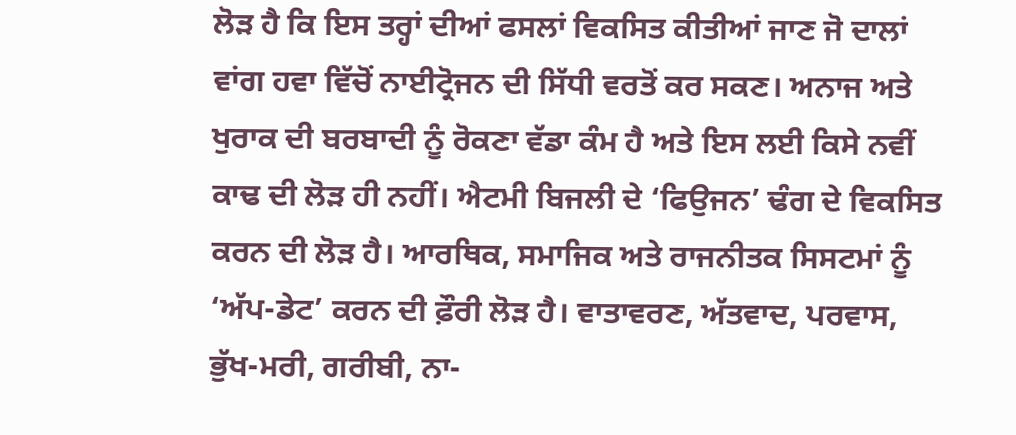ਲੋੜ ਹੈ ਕਿ ਇਸ ਤਰ੍ਹਾਂ ਦੀਆਂ ਫਸਲਾਂ ਵਿਕਸਿਤ ਕੀਤੀਆਂ ਜਾਣ ਜੋ ਦਾਲਾਂ ਵਾਂਗ ਹਵਾ ਵਿੱਚੋਂ ਨਾਈਟ੍ਰੋਜਨ ਦੀ ਸਿੱਧੀ ਵਰਤੋਂ ਕਰ ਸਕਣ। ਅਨਾਜ ਅਤੇ ਖੁਰਾਕ ਦੀ ਬਰਬਾਦੀ ਨੂੰ ਰੋਕਣਾ ਵੱਡਾ ਕੰਮ ਹੈ ਅਤੇ ਇਸ ਲਈ ਕਿਸੇ ਨਵੀਂ ਕਾਢ ਦੀ ਲੋੜ ਹੀ ਨਹੀਂ। ਐਟਮੀ ਬਿਜਲੀ ਦੇ ‘ਫਿਉਜਨ’ ਢੰਗ ਦੇ ਵਿਕਸਿਤ ਕਰਨ ਦੀ ਲੋੜ ਹੈ। ਆਰਥਿਕ, ਸਮਾਜਿਕ ਅਤੇ ਰਾਜਨੀਤਕ ਸਿਸਟਮਾਂ ਨੂੰ ‘ਅੱਪ-ਡੇਟ’ ਕਰਨ ਦੀ ਫ਼ੌਰੀ ਲੋੜ ਹੈ। ਵਾਤਾਵਰਣ, ਅੱਤਵਾਦ, ਪਰਵਾਸ, ਭੁੱਖ-ਮਰੀ, ਗਰੀਬੀ, ਨਾ-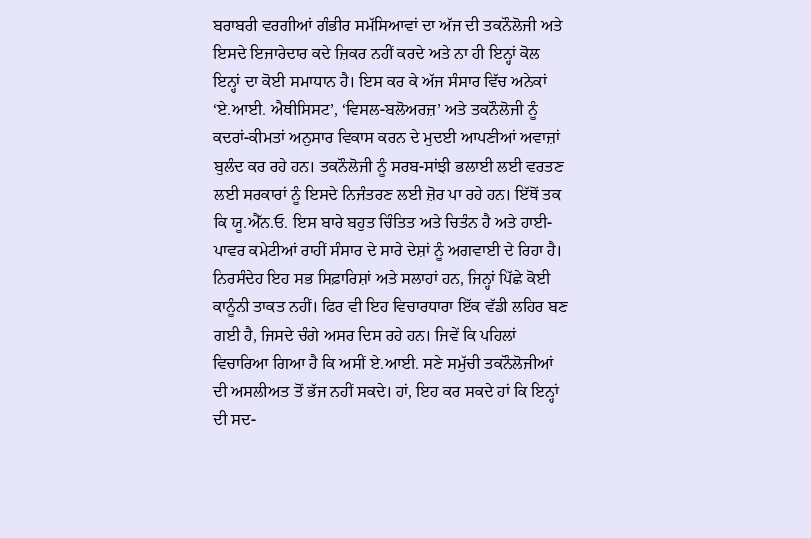ਬਰਾਬਰੀ ਵਰਗੀਆਂ ਗੰਭੀਰ ਸਮੱਸਿਆਵਾਂ ਦਾ ਅੱਜ ਦੀ ਤਕਨੌਲੋਜੀ ਅਤੇ ਇਸਦੇ ਇਜਾਰੇਦਾਰ ਕਦੇ ਜ਼ਿਕਰ ਨਹੀਂ ਕਰਦੇ ਅਤੇ ਨਾ ਹੀ ਇਨ੍ਹਾਂ ਕੋਲ ਇਨ੍ਹਾਂ ਦਾ ਕੋਈ ਸਮਾਧਾਨ ਹੈ। ਇਸ ਕਰ ਕੇ ਅੱਜ ਸੰਸਾਰ ਵਿੱਚ ਅਨੇਕਾਂ ‘ਏ.ਆਈ. ਐਥੀਸਿਸਟ’, ‘ਵਿਸਲ-ਬਲੋਅਰਜ਼’ ਅਤੇ ਤਕਨੌਲੋਜੀ ਨੂੰ ਕਦਰਾਂ-ਕੀਮਤਾਂ ਅਨੁਸਾਰ ਵਿਕਾਸ ਕਰਨ ਦੇ ਮੁਦਈ ਆਪਣੀਆਂ ਅਵਾਜ਼ਾਂ ਬੁਲੰਦ ਕਰ ਰਹੇ ਹਨ। ਤਕਨੌਲੋਜੀ ਨੂੰ ਸਰਬ-ਸਾਂਝੀ ਭਲਾਈ ਲਈ ਵਰਤਣ ਲਈ ਸਰਕਾਰਾਂ ਨੂੰ ਇਸਦੇ ਨਿਜੰਤਰਣ ਲਈ ਜ਼ੋਰ ਪਾ ਰਹੇ ਹਨ। ਇੱਥੋਂ ਤਕ ਕਿ ਯੂ.ਐੱਨ.ਓ. ਇਸ ਬਾਰੇ ਬਹੁਤ ਚਿੰਤਿਤ ਅਤੇ ਚਿਤੰਨ ਹੈ ਅਤੇ ਹਾਈ-ਪਾਵਰ ਕਮੇਟੀਆਂ ਰਾਹੀਂ ਸੰਸਾਰ ਦੇ ਸਾਰੇ ਦੇਸ਼ਾਂ ਨੂੰ ਅਗਵਾਈ ਦੇ ਰਿਹਾ ਹੈ। ਨਿਰਸੰਦੇਹ ਇਹ ਸਭ ਸਿਫ਼ਾਰਿਸ਼ਾਂ ਅਤੇ ਸਲਾਹਾਂ ਹਨ, ਜਿਨ੍ਹਾਂ ਪਿੱਛੇ ਕੋਈ ਕਾਨੂੰਨੀ ਤਾਕਤ ਨਹੀਂ। ਫਿਰ ਵੀ ਇਹ ਵਿਚਾਰਧਾਰਾ ਇੱਕ ਵੱਡੀ ਲਹਿਰ ਬਣ ਗਈ ਹੈ, ਜਿਸਦੇ ਚੰਗੇ ਅਸਰ ਦਿਸ ਰਹੇ ਹਨ। ਜਿਵੇਂ ਕਿ ਪਹਿਲਾਂ ਵਿਚਾਰਿਆ ਗਿਆ ਹੈ ਕਿ ਅਸੀਂ ਏ.ਆਈ. ਸਣੇ ਸਮੁੱਚੀ ਤਕਨੌਲੋਜੀਆਂ ਦੀ ਅਸਲੀਅਤ ਤੋਂ ਭੱਜ ਨਹੀਂ ਸਕਦੇ। ਹਾਂ, ਇਹ ਕਰ ਸਕਦੇ ਹਾਂ ਕਿ ਇਨ੍ਹਾਂ ਦੀ ਸਦ-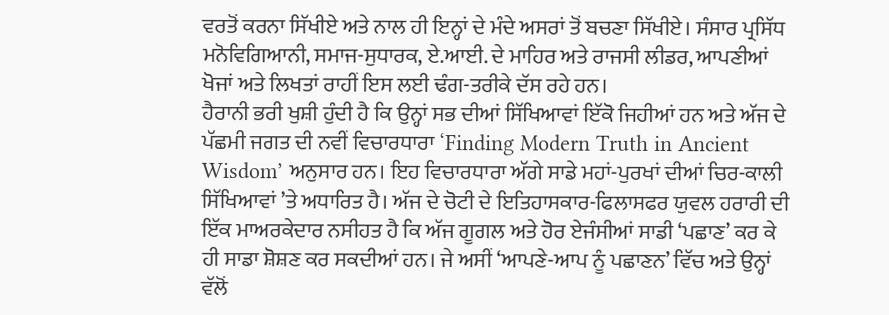ਵਰਤੋਂ ਕਰਨਾ ਸਿੱਖੀਏ ਅਤੇ ਨਾਲ ਹੀ ਇਨ੍ਹਾਂ ਦੇ ਮੰਦੇ ਅਸਰਾਂ ਤੋਂ ਬਚਣਾ ਸਿੱਖੀਏ। ਸੰਸਾਰ ਪ੍ਰਸਿੱਧ ਮਨੋਵਿਗਿਆਨੀ, ਸਮਾਜ-ਸੁਧਾਰਕ, ਏ.ਆਈ. ਦੇ ਮਾਹਿਰ ਅਤੇ ਰਾਜਸੀ ਲੀਡਰ, ਆਪਣੀਆਂ ਖੋਜਾਂ ਅਤੇ ਲਿਖਤਾਂ ਰਾਹੀਂ ਇਸ ਲਈ ਢੰਗ-ਤਰੀਕੇ ਦੱਸ ਰਹੇ ਹਨ।
ਹੈਰਾਨੀ ਭਰੀ ਖੁਸ਼ੀ ਹੁੰਦੀ ਹੈ ਕਿ ਉਨ੍ਹਾਂ ਸਭ ਦੀਆਂ ਸਿੱਖਿਆਵਾਂ ਇੱਕੋ ਜਿਹੀਆਂ ਹਨ ਅਤੇ ਅੱਜ ਦੇ ਪੱਛਮੀ ਜਗਤ ਦੀ ਨਵੀਂ ਵਿਚਾਰਧਾਰਾ ‘Finding Modern Truth in Ancient Wisdom’ ਅਨੁਸਾਰ ਹਨ। ਇਹ ਵਿਚਾਰਧਾਰਾ ਅੱਗੇ ਸਾਡੇ ਮਹਾਂ-ਪੁਰਖਾਂ ਦੀਆਂ ਚਿਰ-ਕਾਲੀ ਸਿੱਖਿਆਵਾਂ ’ਤੇ ਅਧਾਰਿਤ ਹੈ। ਅੱਜ ਦੇ ਚੋਟੀ ਦੇ ਇਤਿਹਾਸਕਾਰ-ਫਿਲਾਸਫਰ ਯੁਵਲ ਹਰਾਰੀ ਦੀ ਇੱਕ ਮਾਅਰਕੇਦਾਰ ਨਸੀਹਤ ਹੈ ਕਿ ਅੱਜ ਗੂਗਲ ਅਤੇ ਹੋਰ ਏਜੰਸੀਆਂ ਸਾਡੀ ‘ਪਛਾਣ’ ਕਰ ਕੇ ਹੀ ਸਾਡਾ ਸ਼ੋਸ਼ਣ ਕਰ ਸਕਦੀਆਂ ਹਨ। ਜੇ ਅਸੀਂ ‘ਆਪਣੇ-ਆਪ ਨੂੰ ਪਛਾਣਨ’ ਵਿੱਚ ਅਤੇ ਉਨ੍ਹਾਂ ਵੱਲੋਂ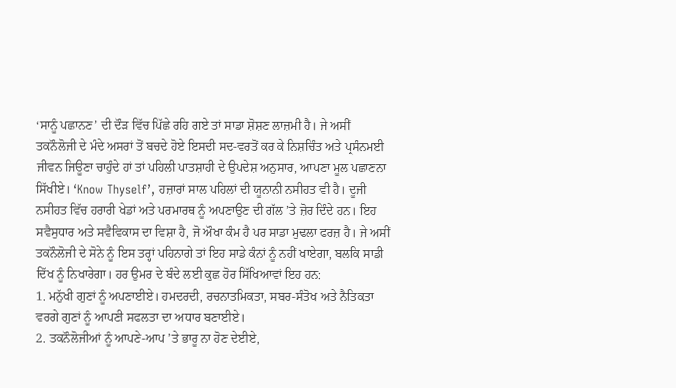‘ਸਾਨੂੰ ਪਛਾਨਣ’ ਦੀ ਦੌੜ ਵਿੱਚ ਪਿੱਛੇ ਰਹਿ ਗਏ ਤਾਂ ਸਾਡਾ ਸ਼ੋਸ਼ਣ ਲਾਜ਼ਮੀ ਹੈ। ਜੇ ਅਸੀਂ ਤਕਨੌਲੋਜੀ ਦੇ ਮੰਦੇ ਅਸਰਾਂ ਤੋਂ ਬਚਦੇ ਹੋਏ ਇਸਦੀ ਸਦ-ਵਰਤੋਂ ਕਰ ਕੇ ਨਿਸ਼ਚਿੰਤ ਅਤੇ ਪ੍ਰਸੰਨਮਈ ਜੀਵਨ ਜਿਊਣਾ ਚਾਹੁੰਦੇ ਹਾਂ ਤਾਂ ਪਹਿਲੀ ਪਾਤਸ਼ਾਹੀ ਦੇ ਉਪਦੇਸ਼ ਅਨੁਸਾਰ, ਆਪਣਾ ਮੂਲ ਪਛਾਣਨਾ ਸਿੱਖੀਏ। ‘Know Thyself’, ਹਜ਼ਾਰਾਂ ਸਾਲ ਪਹਿਲਾਂ ਦੀ ਯੂਨਾਨੀ ਨਸੀਹਤ ਵੀ ਹੈ। ਦੂਜੀ ਨਸੀਹਤ ਵਿੱਚ ਹਰਾਰੀ ਖੇਡਾਂ ਅਤੇ ਪਰਮਾਰਥ ਨੂੰ ਅਪਣਾਉਣ ਦੀ ਗੱਲ ’ਤੇ ਜ਼ੋਰ ਦਿੰਦੇ ਹਨ। ਇਹ ਸਵੈਸੁਧਾਰ ਅਤੇ ਸਵੈਵਿਕਾਸ ਦਾ ਵਿਸ਼ਾ ਹੈ, ਜੋ ਔਖਾ ਕੰਮ ਹੈ ਪਰ ਸਾਡਾ ਮੁਢਲਾ ਫਰਜ਼ ਹੈ। ਜੇ ਅਸੀਂ ਤਕਨੌਲੋਜੀ ਦੇ ਸੋਨੇ ਨੂੰ ਇਸ ਤਰ੍ਹਾਂ ਪਹਿਨਾਗੇ ਤਾਂ ਇਹ ਸਾਡੇ ਕੰਨਾਂ ਨੂੰ ਨਹੀਂ ਖਾਏਗਾ, ਬਲਕਿ ਸਾਡੀ ਦਿੱਖ ਨੂੰ ਨਿਖਾਰੇਗਾ। ਹਰ ਉਮਰ ਦੇ ਬੰਦੇ ਲਈ ਕੁਛ ਹੋਰ ਸਿੱਖਿਆਵਾਂ ਇਹ ਹਨ:
1. ਮਨੁੱਖੀ ਗੁਣਾਂ ਨੂੰ ਅਪਣਾਈਏ। ਹਮਦਰਦੀ, ਰਚਨਾਤਮਿਕਤਾ, ਸਬਰ-ਸੰਤੋਖ ਅਤੇ ਨੈਤਿਕਤਾ ਵਰਗੇ ਗੁਣਾਂ ਨੂੰ ਆਪਣੀ ਸਫਲਤਾ ਦਾ ਅਧਾਰ ਬਣਾਈਏ।
2. ਤਕਨੌਲੋਜੀਆਂ ਨੂੰ ਆਪਣੇ-ਆਪ ’ਤੇ ਭਾਰੂ ਨਾ ਹੋਣ ਦੇਈਏ,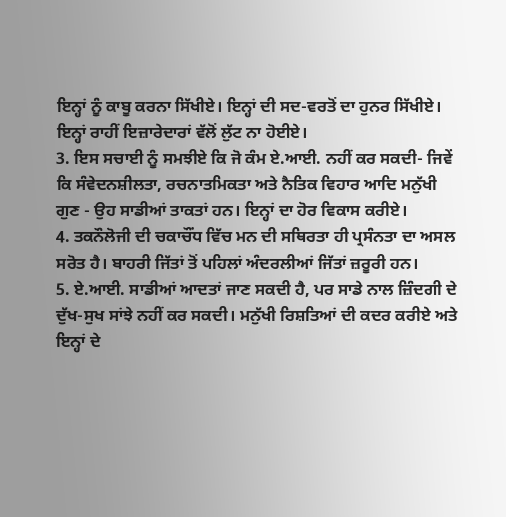ਇਨ੍ਹਾਂ ਨੂੰ ਕਾਬੂ ਕਰਨਾ ਸਿੱਖੀਏ। ਇਨ੍ਹਾਂ ਦੀ ਸਦ-ਵਰਤੋਂ ਦਾ ਹੁਨਰ ਸਿੱਖੀਏ। ਇਨ੍ਹਾਂ ਰਾਹੀਂ ਇਜ਼ਾਰੇਦਾਰਾਂ ਵੱਲੋਂ ਲੁੱਟ ਨਾ ਹੋਈਏ।
3. ਇਸ ਸਚਾਈ ਨੂੰ ਸਮਝੀਏ ਕਿ ਜੋ ਕੰਮ ਏ.ਆਈ. ਨਹੀਂ ਕਰ ਸਕਦੀ- ਜਿਵੇਂ ਕਿ ਸੰਵੇਦਨਸ਼ੀਲਤਾ, ਰਚਨਾਤਮਿਕਤਾ ਅਤੇ ਨੈਤਿਕ ਵਿਹਾਰ ਆਦਿ ਮਨੁੱਖੀ ਗੁਣ - ਉਹ ਸਾਡੀਆਂ ਤਾਕਤਾਂ ਹਨ। ਇਨ੍ਹਾਂ ਦਾ ਹੋਰ ਵਿਕਾਸ ਕਰੀਏ।
4. ਤਕਨੌਲੋਜੀ ਦੀ ਚਕਾਚੌਂਧ ਵਿੱਚ ਮਨ ਦੀ ਸਥਿਰਤਾ ਹੀ ਪ੍ਰਸੰਨਤਾ ਦਾ ਅਸਲ ਸਰੋਤ ਹੈ। ਬਾਹਰੀ ਜਿੱਤਾਂ ਤੋਂ ਪਹਿਲਾਂ ਅੰਦਰਲੀਆਂ ਜਿੱਤਾਂ ਜ਼ਰੂਰੀ ਹਨ।
5. ਏ.ਆਈ. ਸਾਡੀਆਂ ਆਦਤਾਂ ਜਾਣ ਸਕਦੀ ਹੈ, ਪਰ ਸਾਡੇ ਨਾਲ ਜ਼ਿੰਦਗੀ ਦੇ ਦੁੱਖ-ਸੁਖ ਸਾਂਝੇ ਨਹੀਂ ਕਰ ਸਕਦੀ। ਮਨੁੱਖੀ ਰਿਸ਼ਤਿਆਂ ਦੀ ਕਦਰ ਕਰੀਏ ਅਤੇ ਇਨ੍ਹਾਂ ਦੇ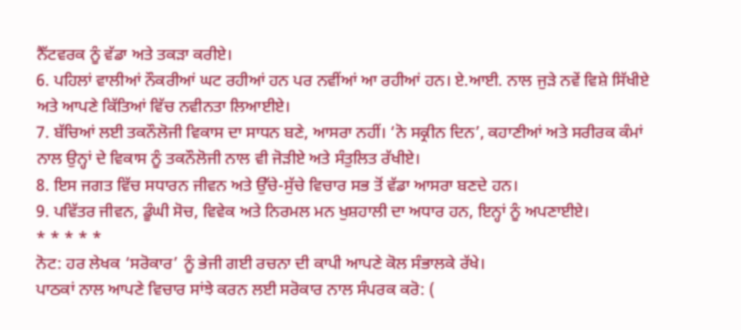ਨੈੱਟਵਰਕ ਨੂੰ ਵੱਡਾ ਅਤੇ ਤਕੜਾ ਕਰੀਏ।
6. ਪਹਿਲਾਂ ਵਾਲੀਆਂ ਨੌਕਰੀਆਂ ਘਟ ਰਹੀਆਂ ਹਨ ਪਰ ਨਵੀਂਆਂ ਆ ਰਹੀਆਂ ਹਨ। ਏ.ਆਈ. ਨਾਲ ਜੁੜੇ ਨਵੇਂ ਵਿਸ਼ੇ ਸਿੱਖੀਏ ਅਤੇ ਆਪਣੇ ਕਿੱਤਿਆਂ ਵਿੱਚ ਨਵੀਨਤਾ ਲਿਆਈਏ।
7. ਬੱਚਿਆਂ ਲਈ ਤਕਨੌਲੋਜੀ ਵਿਕਾਸ ਦਾ ਸਾਧਨ ਬਣੇ, ਆਸਰਾ ਨਹੀਂ। ‘ਨੋ ਸਕ੍ਰੀਨ ਦਿਨ’, ਕਹਾਣੀਆਂ ਅਤੇ ਸਰੀਰਕ ਕੰਮਾਂ ਨਾਲ ਉਨ੍ਹਾਂ ਦੇ ਵਿਕਾਸ ਨੂੰ ਤਕਨੌਲੋਜੀ ਨਾਲ ਵੀ ਜੋੜੀਏ ਅਤੇ ਸੰਤੁਲਿਤ ਰੱਖੀਏ।
8. ਇਸ ਜਗਤ ਵਿੱਚ ਸਧਾਰਨ ਜੀਵਨ ਅਤੇ ਉੱਚੇ-ਸੁੱਚੇ ਵਿਚਾਰ ਸਭ ਤੋਂ ਵੱਡਾ ਆਸਰਾ ਬਣਦੇ ਹਨ।
9. ਪਵਿੱਤਰ ਜੀਵਨ, ਡੂੰਘੀ ਸੋਚ, ਵਿਵੇਕ ਅਤੇ ਨਿਰਮਲ ਮਨ ਖੁਸ਼ਹਾਲੀ ਦਾ ਅਧਾਰ ਹਨ, ਇਨ੍ਹਾਂ ਨੂੰ ਅਪਣਾਈਏ।
* * * * *
ਨੋਟ: ਹਰ ਲੇਖਕ ‘ਸਰੋਕਾਰ’ ਨੂੰ ਭੇਜੀ ਗਈ ਰਚਨਾ ਦੀ ਕਾਪੀ ਆਪਣੇ ਕੋਲ ਸੰਭਾਲਕੇ ਰੱਖੇ।
ਪਾਠਕਾਂ ਨਾਲ ਆਪਣੇ ਵਿਚਾਰ ਸਾਂਝੇ ਕਰਨ ਲਈ ਸਰੋਕਾਰ ਨਾਲ ਸੰਪਰਕ ਕਰੋ: (